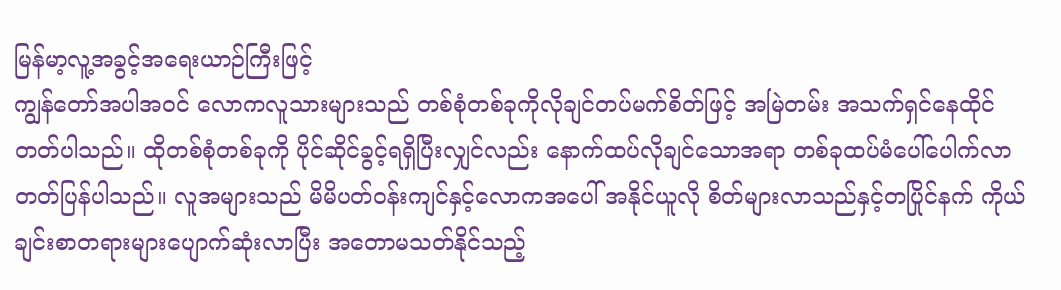မြန်မာ့လူ့အခွင့်အရေးယာဉ်ကြီးဖြင့်
ကျွန်တော်အပါအဝင် လောကလူသားများသည် တစ်စုံတစ်ခုကိုလိုချင်တပ်မက်စိတ်ဖြင့် အမြဲတမ်း အသက်ရှင်နေထိုင်တတ်ပါသည်။ ထိုတစ်စုံတစ်ခုကို ပိုင်ဆိုင်ခွင့်ရရှိပြီးလျှင်လည်း နောက်ထပ်လိုချင်သောအရာ တစ်ခုထပ်မံပေါ်ပေါက်လာတတ်ပြန်ပါသည်။ လူအများသည် မိမိပတ်ဝန်းကျင်နှင့်လောကအပေါ် အနိုင်ယူလို စိတ်များလာသည်နှင့်တပြိုင်နက် ကိုယ်ချင်းစာတရားများပျောက်ဆုံးလာပြီး အတောမသတ်နိုင်သည့်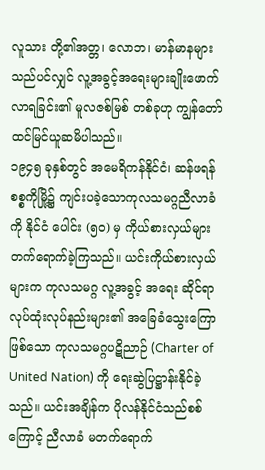လူသား တို့၏အတ္တ၊ လောဘ၊ မာန်မာနများသည်ပင်လျှင် လူ့အခွင့်အရေးများချိုးဖောက်လာရခြင်း၏ မူလဇစ်မြစ် တစ်ခုဟု ကျွန်တော်ထင်မြင်ယူဆမိပါသည်။
၁၉၄၅ ခုနှစ်တွင် အမေရိကန်နိုင်ငံ၊ ဆန်ဖရန်စစ္စကိုမြို့၌ ကျင်းပခဲ့သောကုလသမဂ္ဂညီလာခံကို နိုင်ငံ ပေါင်း (၅ဝ) မှ ကိုယ်စားလှယ်များတက်ရောက်ခဲ့ကြသည်။ ယင်းကိုယ်စားလှယ်များက ကုလသမဂ္ဂ လူ့အခွင့် အရေး ဆိုင်ရာလုပ်ထုံးလုပ်နည်းများ၏ အခြေခံသွေးကြောဖြစ်သော ကုလသမဂ္ဂပဋိညာဉ် (Charter of United Nation) ကို ရေးဆွဲပြဋ္ဌာန်းနိုင်ခဲ့သည်။ ယင်းအချိန်က ပိုလန်နိုင်ငံသည်စစ်ကြောင့် ညီလာခံ မတက်ရောက်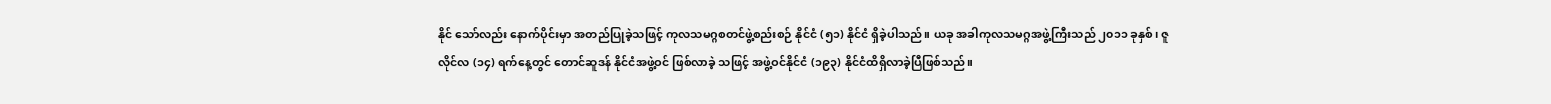နိုင် သော်လည်း နောက်ပိုင်းမှာ အတည်ပြုခဲ့သဖြင့် ကုလသမဂ္ဂစတင်ဖွဲ့စည်းစဉ် နိုင်ငံ (၅၁) နိုင်ငံ ရှိခဲ့ပါသည်။ ယခု အခါကုလသမဂ္ဂအဖွဲ့ကြီးသည် ၂၀၁၁ ခုနှစ်၊ ဇူလိုင်လ (၁၄) ရက်နေ့တွင် တောင်ဆူဒန် နိုင်ငံအဖွဲ့ဝင် ဖြစ်လာခဲ့ သဖြင့် အဖွဲ့ဝင်နိုင်ငံ (၁၉၃) နိုင်ငံထိရှိလာခဲ့ပြီဖြစ်သည်။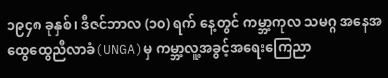၁၉၄၈ ခုနှစ်၊ ဒီဇင်ဘာလ (၁၀) ရက် နေ့တွင် ကမ္ဘာ့ကုလ သမဂ္ဂ အနေအထွေထွေညီလာခံ(UNGA)မှ ကမ္ဘာ့လူ့အခွင့်အရေးကြေညာ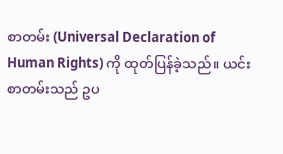စာတမ်း (Universal Declaration of Human Rights) ကို ထုတ်ပြန်ခဲ့သည်။ ယင်းစာတမ်းသည် ဥပ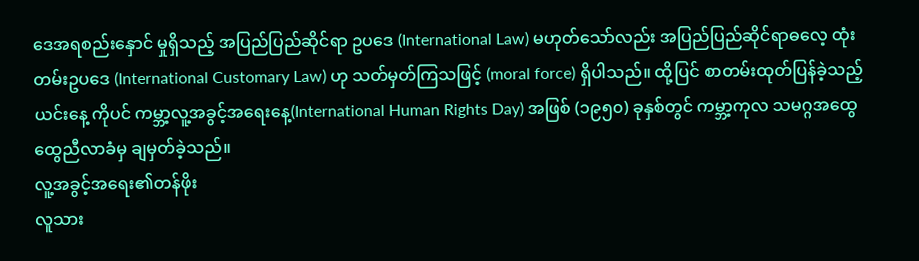ဒေအရစည်းနှောင် မှုရှိသည့် အပြည်ပြည်ဆိုင်ရာ ဥပဒေ (International Law) မဟုတ်သော်လည်း အပြည်ပြည်ဆိုင်ရာဓလေ့ ထုံးတမ်းဥပဒေ (International Customary Law) ဟု သတ်မှတ်ကြသဖြင့် (moral force) ရှိပါသည်။ ထို့ပြင် စာတမ်းထုတ်ပြန်ခဲ့သည့် ယင်းနေ့ ကိုပင် ကမ္ဘာ့လူ့အခွင့်အရေးနေ့(International Human Rights Day) အဖြစ် (၁၉၅၀) ခုနှစ်တွင် ကမ္ဘာ့ကုလ သမဂ္ဂအထွေထွေညီလာခံမှ ချမှတ်ခဲ့သည်။
လူ့အခွင့်အရေး၏တန်ဖိုး
လူသား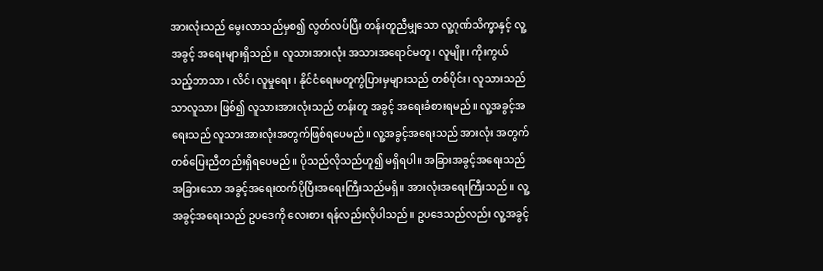အားလုံးသည် မွေးလာသည်မှစ၍ လွတ်လပ်ပြီး တန်းတူညီမျှသော လူ့ဂုဏ်သိက္ခာနှင့် လူ့အခွင့် အရေးများရှိသည်။ လူသားအားလုံး အသားအရောင်မတူ၊ လူမျိုး၊ ကိုးကွယ်သည့်ဘာသာ ၊ လိင်၊ လူမှုရေး ၊ နိုင်ငံရေးမတူကွဲပြားမှများသည် တစ်ပိုင်း၊ လူသားသည်သာလူသား ဖြစ်၍ လူသားအားလုံးသည် တန်းတူ အခွင့် အရေးခံစားရမည်။ လူ့အခွင့်အရေးသည် လူသားအားလုံးအတွက်ဖြစ်ရပေမည်။ လူ့အခွင့်အရေးသည် အားလုံး အတွက် တစ်ပြေးညီတည်းရှိရပေမည်။ ပိုသည်လိုသည်ဟူ၍ မရှိရပါ။ အခြားအခွင့်အရေးသည် အခြားသော အခွင့်အရေးထက်ပိုပြီးအရေးကြီးသည်မရှိ။ အားလုံးအရေးကြီးသည်။ လူ့အခွင့်အရေးသည် ဥပဒေကို လေးစား ရန်လည်းလိုပါသည်။ ဥပဒေသည်လည်း လူ့အခွင့်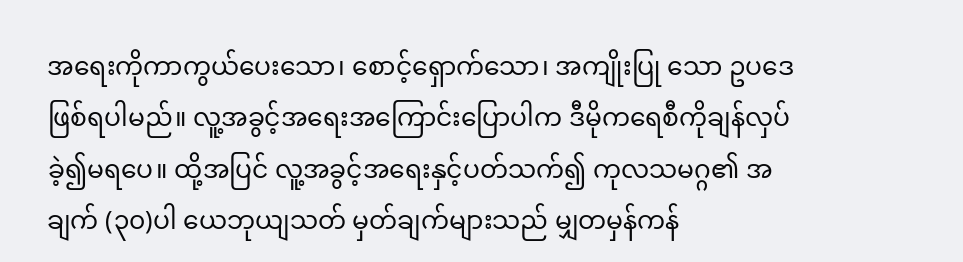အရေးကိုကာကွယ်ပေးသော၊ စောင့်ရှောက်သော၊ အကျိုးပြု သော ဥပဒေဖြစ်ရပါမည်။ လူ့အခွင့်အရေးအကြောင်းပြောပါက ဒီမိုကရေစီကိုချန်လှပ်ခဲ့၍မရပေ။ ထို့အပြင် လူ့အခွင့်အရေးနှင့်ပတ်သက်၍ ကုလသမဂ္ဂ၏ အချက် (၃၀)ပါ ယေဘုယျသတ် မှတ်ချက်များသည် မျှတမှန်ကန်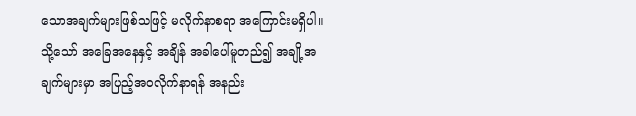သောအချက်များဖြစ်သဖြင့် မလိုက်နာစရာ အကြောင်းမရှိပါ။ သို့သော် အခြေအနေနှင့် အချိန် အခါပေါ်မူတည်၍ အချို့အချက်များမှာ အပြည့်အဝလိုက်နာရန် အနည်း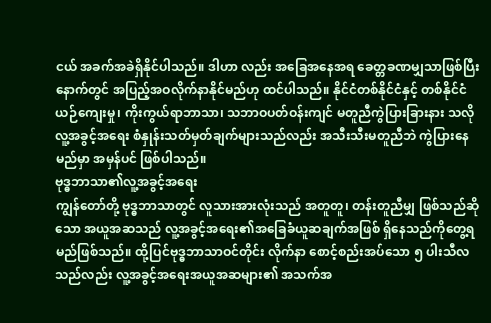ငယ် အခက်အခဲရှိနိုင်ပါသည်။ ဒါဟာ လည်း အခြေအနေအရ ခေတ္တခဏမျှသာဖြစ်ပြီး နောက်တွင် အပြည့်အဝလိုက်နာနိုင်မည်ဟု ထင်ပါသည်။ နိုင်ငံတစ်နိုင်ငံနှင့် တစ်နိုင်ငံ ယဉ်ကျေးမှု၊ ကိုးကွယ်ရာဘာသာ၊ သဘာဝပတ်ဝန်းကျင် မတူညီကွဲပြားခြားနား သလို လူ့အခွင့်အရေး စံနှုန်းသတ်မှတ်ချက်များသည်လည်း အသီးသီးမတူညီဘဲ ကွဲပြားနေမည်မှာ အမှန်ပင် ဖြစ်ပါသည်။
ဗုဒ္ဓဘာသာ၏လူ့အခွင့်အရေး
ကျွန်တော်တို့ ဗုဒ္ဓဘာသာတွင် လူသားအားလုံးသည် အတူတူ၊ တန်းတူညီမျှ ဖြစ်သည်ဆိုသော အယူအဆသည် လူ့အခွင့်အရေး၏အခြေခံယူဆချက်အဖြစ် ရှိနေသည်ကိုတွေ့ရမည်ဖြစ်သည်။ ထို့ပြင်ဗုဒ္ဓဘာသာဝင်တိုင်း လိုက်နာ စောင့်စည်းအပ်သော ၅ ပါးသီလသည်လည်း လူ့အခွင့်အရေးအယူအဆများ၏ အသက်အ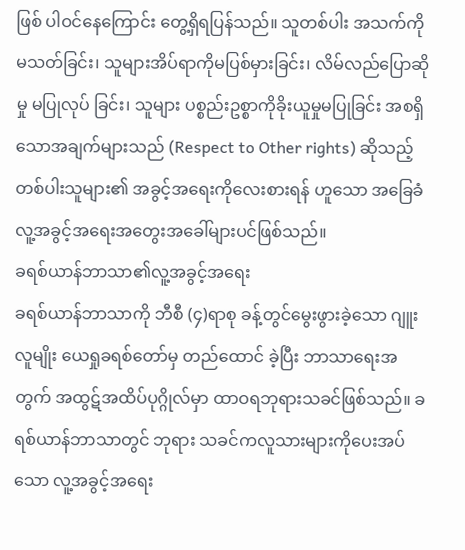ဖြစ် ပါဝင်နေကြောင်း တွေ့ရှိရပြန်သည်။ သူတစ်ပါး အသက်ကိုမသတ်ခြင်း၊ သူများအိပ်ရာကိုမပြစ်မှားခြင်း၊ လိမ်လည်ပြောဆိုမှု မပြုလုပ် ခြင်း၊ သူများ ပစ္စည်းဥစ္စာကိုခိုးယူမှုမပြုခြင်း အစရှိသောအချက်များသည် (Respect to Other rights) ဆိုသည့် တစ်ပါးသူများ၏ အခွင့်အရေးကိုလေးစားရန် ဟူသော အခြေခံလူ့အခွင့်အရေးအတွေးအခေါ်များပင်ဖြစ်သည်။
ခရစ်ယာန်ဘာသာ၏လူ့အခွင့်အရေး
ခရစ်ယာန်ဘာသာကို ဘီစီ (၄)ရာစု ခန့်တွင်မွေးဖွားခဲ့သော ဂျူးလူမျိုး ယေရှုခရစ်တော်မှ တည်ထောင် ခဲ့ပြီး ဘာသာရေးအတွက် အထွဋ်အထိပ်ပုဂ္ဂိုလ်မှာ ထာဝရဘုရားသခင်ဖြစ်သည်။ ခရစ်ယာန်ဘာသာတွင် ဘုရား သခင်ကလူသားများကိုပေးအပ်သော လူ့အခွင့်အရေး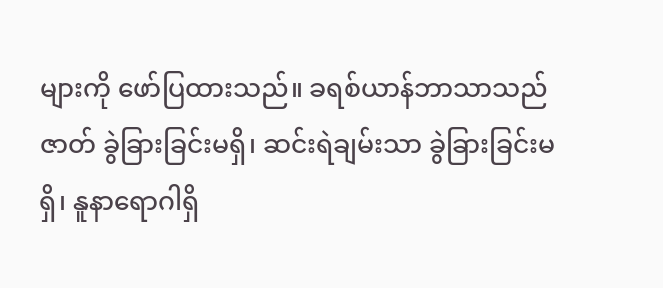များကို ဖော်ပြထားသည်။ ခရစ်ယာန်ဘာသာသည် ဇာတ် ခွဲခြားခြင်းမရှိ၊ ဆင်းရဲချမ်းသာ ခွဲခြားခြင်းမရှိ၊ နူနာရောဂါရှိ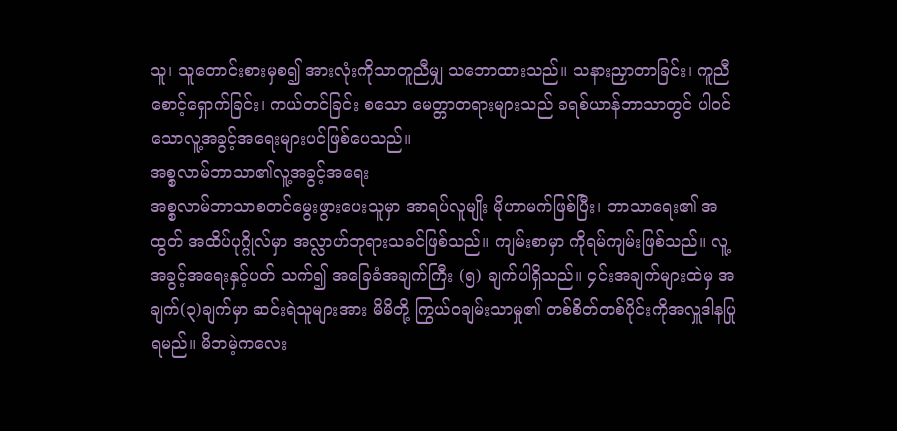သူ၊ သူတောင်းစားမှစ၍ အားလုံးကိုသာတူညီမျှ သဘောထားသည်။ သနားညှာတာခြင်း၊ ကူညီစောင့်ရှောက်ခြင်း၊ ကယ်တင်ခြင်း စသော မေတ္တာတရားများသည် ခရစ်ယာန်ဘာသာတွင် ပါဝင်သောလူ့အခွင့်အရေးများပင်ဖြစ်ပေသည်။
အစ္စလာမ်ဘာသာ၏လူ့အခွင့်အရေး
အစ္စလာမ်ဘာသာစတင်မွေးဖွားပေးသူမှာ အာရပ်လူမျိုး မိုဟာမက်ဖြစ်ပြီး၊ ဘာသာရေး၏ အထွတ် အထိပ်ပုဂ္ဂိုလ်မှာ အလ္လာဟ်ဘုရားသခင်ဖြစ်သည်။ ကျမ်းစာမှာ ကိုရမ်ကျမ်းဖြစ်သည်။ လူ့အခွင့်အရေးနှင့်ပတ် သက်၍ အခြေခံအချက်ကြီး (၅) ချက်ပါရှိသည်။ ၄င်းအချက်များထဲမှ အချက်(၃)ချက်မှာ ဆင်းရဲသူများအား မိမိတို့ ကြွယ်ဝချမ်းသာမှု၏ တစ်စိတ်တစ်ပိုင်းကိုအလှူဒါနပြုရမည်။ မိဘမဲ့ကလေး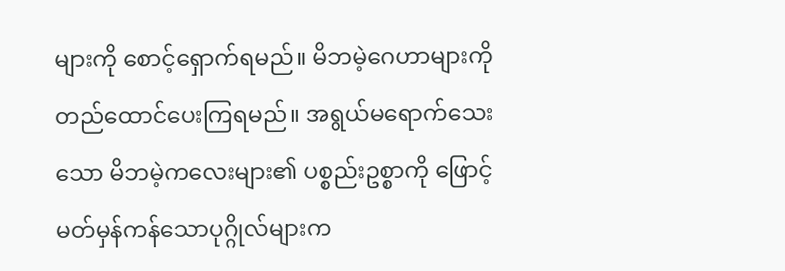များကို စောင့်ရှောက်ရမည်။ မိဘမဲ့ဂေဟာများကို တည်ထောင်ပေးကြရမည်။ အရွယ်မရောက်သေးသော မိဘမဲ့ကလေးများ၏ ပစ္စည်းဥစ္စာကို ဖြောင့်မတ်မှန်ကန်သောပုဂ္ဂိုလ်များက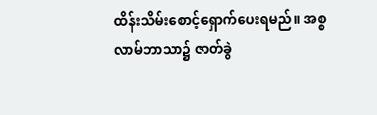ထိန်းသိမ်းစောင့်ရှောက်ပေးရမည်။ အစ္စလာမ်ဘာသာ၌ ဇာတ်ခွဲ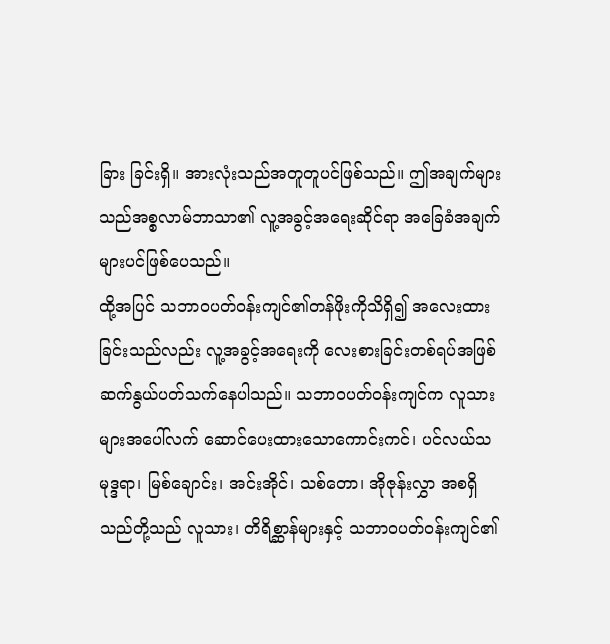ခြား ခြင်းရှိ။ အားလုံးသည်အတူတူပင်ဖြစ်သည်။ ဤအချက်များသည်အစ္စလာမ်ဘာသာ၏ လူ့အခွင့်အရေးဆိုင်ရာ အခြေခံအချက်များပင်ဖြစ်ပေသည်။
ထို့အပြင် သဘာဝပတ်ဝန်းကျင်၏တန်ဖိုးကိုသိရှိ၍ အလေးထားခြင်းသည်လည်း လူ့အခွင့်အရေးကို လေးစားခြင်းတစ်ရပ်အဖြစ် ဆက်နွယ်ပတ်သက်နေပါသည်။ သဘာဝပတ်ဝန်းကျင်က လူသားများအပေါ်လက် ဆောင်ပေးထားသောကောင်းကင်၊ ပင်လယ်သမုဒ္ဒရာ၊ မြစ်ချောင်း၊ အင်းအိုင်၊ သစ်တော၊ အိုဇုန်းလွှာ အစရှိသည်တို့သည် လူသား၊ တိရိစ္ဆာန်များနှင့် သဘာဝပတ်ဝန်းကျင်၏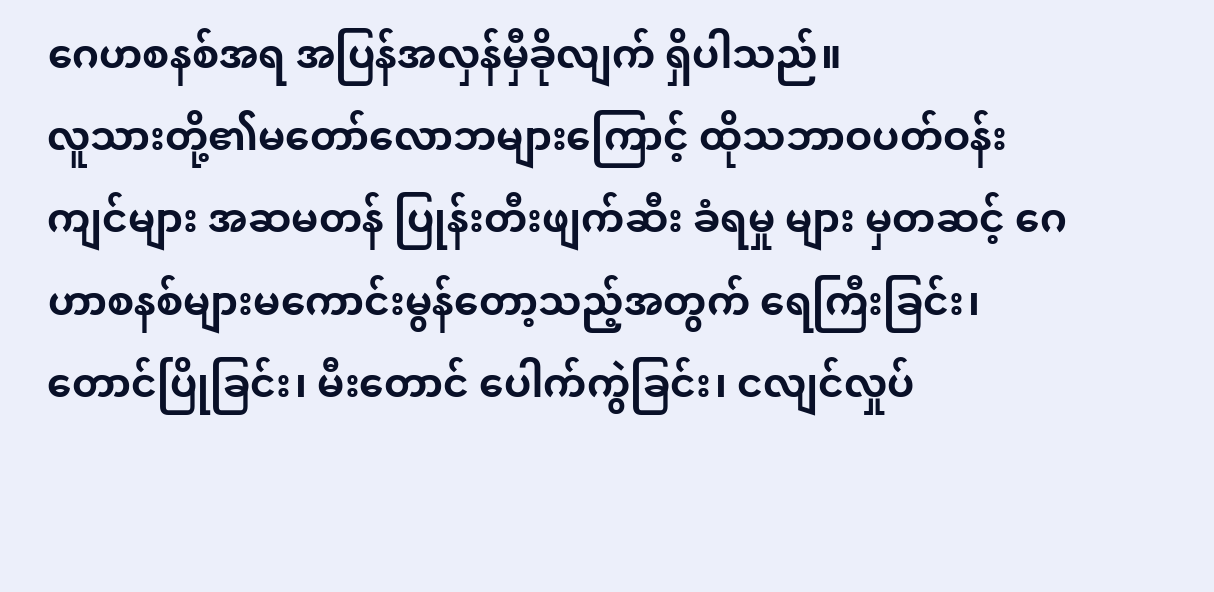ဂေဟစနစ်အရ အပြန်အလှန်မှီခိုလျက် ရှိပါသည်။
လူသားတို့၏မတော်လောဘများကြောင့် ထိုသဘာဝပတ်ဝန်းကျင်များ အဆမတန် ပြုန်းတီးဖျက်ဆီး ခံရမှု များ မှတဆင့် ဂေဟာစနစ်များမကောင်းမွန်တော့သည့်အတွက် ရေကြီးခြင်း၊ တောင်ပြိုခြင်း၊ မီးတောင် ပေါက်ကွဲခြင်း၊ ငလျင်လှုပ်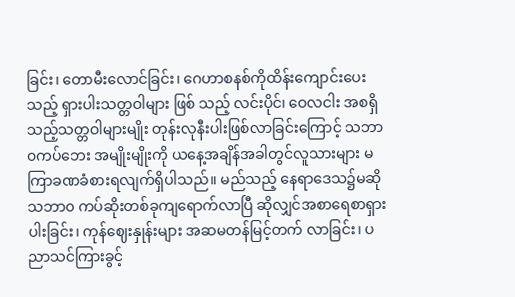ခြင်း၊ တောမီးလောင်ခြင်း၊ ဂေဟာစနစ်ကိုထိန်းကျောင်းပေးသည့် ရှားပါးသတ္တဝါများ ဖြစ် သည့် လင်းပိုင်၊ ဝေလငါး အစရှိသည့်သတ္တဝါများမျိုး တုန်းလုနီးပါးဖြစ်လာခြင်းကြောင့် သဘာ၀ကပ်ဘေး အမျိုးမျိုးကို ယနေ့အချိန်အခါတွင်လူသားများ မကြာခဏခံစားရလျက်ရှိပါသည်။ မည်သည့် နေရာဒေသ၌မဆို သဘာ၀ ကပ်ဆိုးတစ်ခုကျရောက်လာပြီ ဆိုလျှင်အစာရေစာရှားပါးခြင်း၊ ကုန်ဈေးနှုန်းများ အဆမတန်မြင့်တက် လာခြင်း၊ ပညာသင်ကြားခွင့်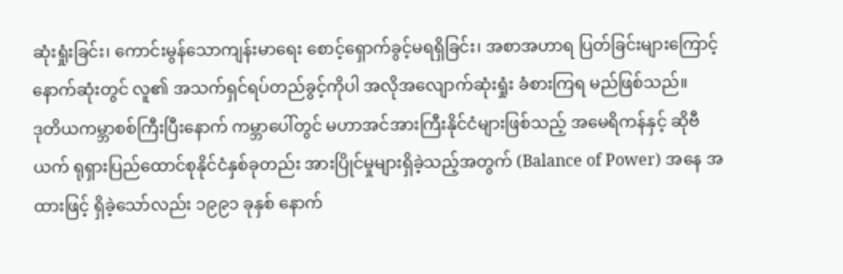ဆုံးရှုံးခြင်း၊ ကောင်းမွန်သောကျန်းမာရေး စောင့်ရှောက်ခွင့်မရရှိခြင်း၊ အစာအဟာရ ပြတ်ခြင်းများကြောင့် နောက်ဆုံးတွင် လူ၏ အသက်ရှင်ရပ်တည်ခွင့်ကိုပါ အလိုအလျောက်ဆုံးရှုံး ခံစားကြရ မည်ဖြစ်သည်။
ဒုတိယကမ္ဘာစစ်ကြီးပြီးနောက် ကမ္ဘာပေါ်တွင် မဟာအင်အားကြီးနိုင်ငံများဖြစ်သည့် အမေရိကန်နှင့် ဆိုဗီယက် ရုရှားပြည်ထောင်စုနိုင်ငံနှစ်ခုတည်း အားပြိုင်မှုများရှိခဲ့သည့်အတွက် (Balance of Power) အနေ အထားဖြင့် ရှိခဲ့သော်လည်း ၁၉၉၁ ခုနှစ် နောက်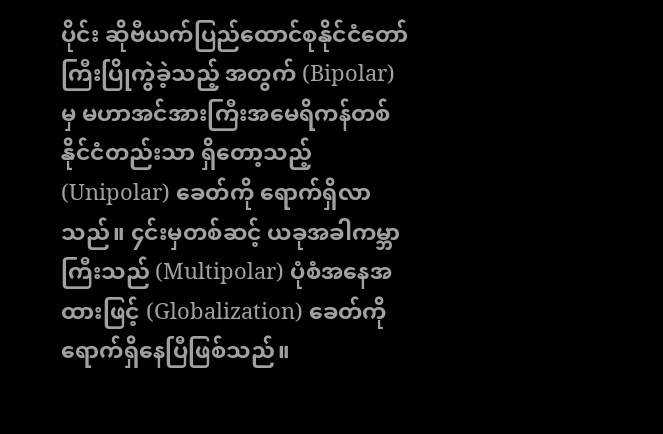ပိုင်း ဆိုဗီယက်ပြည်ထောင်စုနိုင်ငံတော်ကြီးပြိုကွဲခဲ့သည့် အတွက် (Bipolar) မှ မဟာအင်အားကြီးအမေရိကန်တစ်နိုင်ငံတည်းသာ ရှိတော့သည့် (Unipolar) ခေတ်ကို ရောက်ရှိလာသည်။ ၄င်းမှတစ်ဆင့် ယခုအခါကမ္ဘာကြီးသည် (Multipolar) ပုံစံအနေအထားဖြင့် (Globalization) ခေတ်ကိုရောက်ရှိနေပြီဖြစ်သည်။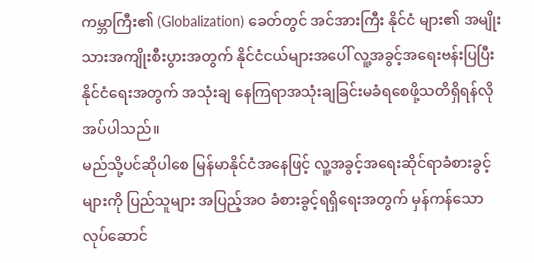ကမ္ဘာကြီး၏ (Globalization) ခေတ်တွင် အင်အားကြီး နိုင်ငံ များ၏ အမျိုးသားအကျိုးစီးပွားအတွက် နိုင်ငံငယ်များအပေါ် လူ့အခွင့်အရေးဗန်းပြပြီး နိုင်ငံရေးအတွက် အသုံးချ နေကြရာအသုံးချခြင်းမခံရစေဖို့သတိရှိရန်လိုအပ်ပါသည်။
မည်သို့ပင်ဆိုပါစေ မြန်မာနိုင်ငံအနေဖြင့် လူ့အခွင့်အရေးဆိုင်ရာခံစားခွင့်များကို ပြည်သူများ အပြည့်အဝ ခံစားခွင့်ရရှိရေးအတွက် မှန်ကန်သောလုပ်ဆောင်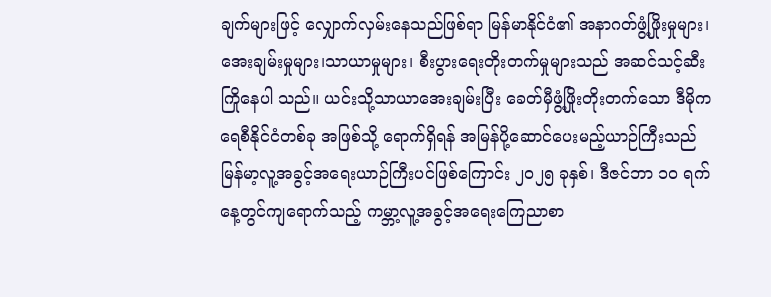ချက်များဖြင့် လျှောက်လှမ်းနေသည်ဖြစ်ရာ မြန်မာနိုင်ငံ၏ အနာဂတ်ဖွံ့ဖြိုးမှုများ၊ အေးချမ်းမှုများ၊သာယာမှုများ၊ စီးပွားရေးတိုးတက်မှုများသည် အဆင်သင့်ဆီးကြိုနေပါ သည်။ ယင်းသို့သာယာအေးချမ်းပြီး ခေတ်မှီဖွံ့ဖြိုးတိုးတက်သော ဒီမိုကရေစီနိုင်ငံတစ်ခု အဖြစ်သို့ ရောက်ရှိရန် အမြန်ပို့ဆောင်ပေးမည့်ယာဉ်ကြီးသည် မြန်မာ့လူ့အခွင့်အရေးယာဉ်ကြီးပင်ဖြစ်ကြောင်း ၂၀၂၅ ခုနှစ်၊ ဒီဇင်ဘာ ၁၀ ရက်နေ့တွင်ကျရောက်သည့် ကမ္ဘာ့လူ့အခွင့်အရေးကြေညာစာ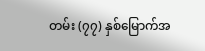တမ်း (၇၇) နှစ်မြောက်အ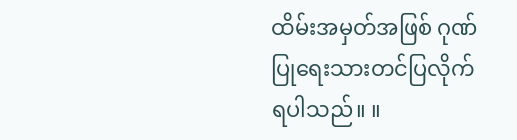ထိမ်းအမှတ်အဖြစ် ဂုဏ်ပြုရေးသားတင်ပြလိုက်ရပါသည်။ ။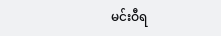မင်းဝီရ